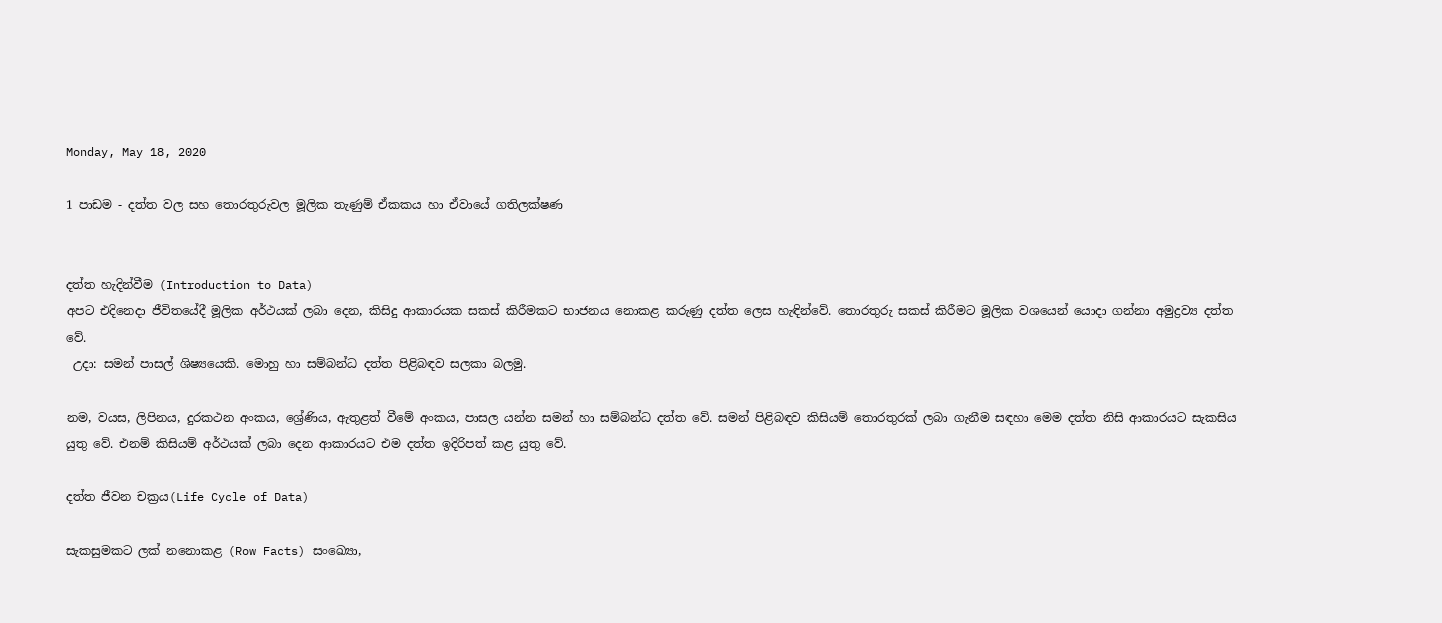Monday, May 18, 2020

1 පාඩම - දත්ත වල සහ තොරතුරුවල මූලික තැණුම් ඒකකය හා ඒවායේ ගතිලක්ෂණ


දත්ත හැදින්වීම (Introduction to Data)
අපට එදිනෙදා ජීවිතයේදී මූලික අර්ථයක් ලබා දෙන, කිසිදු ආකාරයක සකස් කිරීමකට භාජනය නොකළ කරුණු දත්ත ලෙස හැඳින්වේ. තොරතුරු සකස් කිරීමට මූලික වශයෙන් යොදා ගන්නා අමුද්‍රව්‍ය දත්ත වේ.
 උදා: සමන් පාසල් ශිෂ්‍යයෙකි. මොහු හා සම්බන්ධ දත්ත පිළිබඳව සලකා බලමු.

නම, වයස, ලිපිනය, දුරකථන අංකය, ශ්‍රේණිය, ඇතුළත් වීමේ අංකය, පාසල යන්න සමන් හා සම්බන්ධ දත්ත වේ. සමන් පිළිබඳව කිසියම් තොරතුරක් ලබා ගැනීම සඳහා මෙම දත්ත නිසි ආකාරයට සැකසිය යුතු වේ. එනම් කිසියම් අර්ථයක් ලබා දෙන ආකාරයට එම දත්ත ඉදිරිපත් කළ යුතු වේ.

දත්ත ජීවන චක්‍රය(Life Cycle of Data)

සැකසුමකට ලක් නනොකළ (Row Facts) සංඛ්‍යො,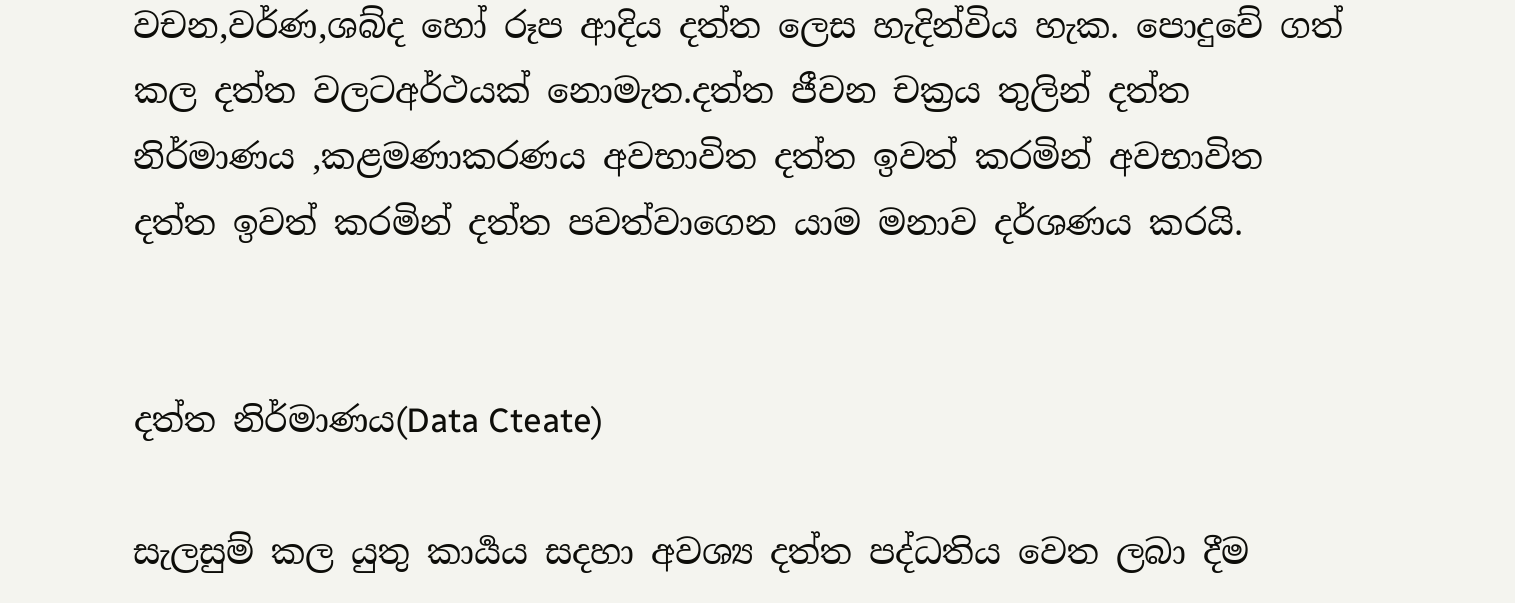වචන,වර්ණ,ශබ්ද හෝ රූප ආදිය දත්ත ලෙස හැදින්විය හැක. පොදුවේ ගත් කල දත්ත වලටඅර්ථයක් නොමැත.දත්ත ජීවන චක්‍රය තුලින් දත්ත නිර්මාණය ,කළමණාකරණය අවභාවිත දත්ත ඉවත් කරමින් අවභාවිත දත්ත ඉවත් කරමින් දත්ත පවත්වාගෙන යාම මනාව දර්ශණය කරයි.


දත්ත නිර්මාණය(Data Cteate)

සැලසුම් කල යුතු කාර්‍යය සදහා අවශ්‍ය දත්ත පද්ධතිය වෙත ලබා දීම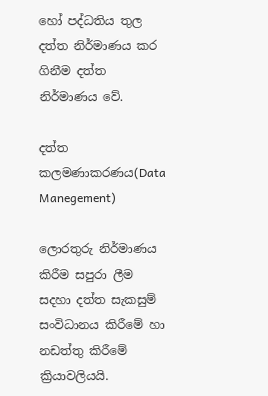හෝ පද්ධතිය තුල දත්ත නිර්මාණය කර ගිනීම දත්ත නිර්මාණය වේ.

දත්ත කලමණාකරණය(Data Manegement)

ලොරතුරු නිර්මාණය කිරීම සපුරා ලීම සදහා දත්ත සැකසුම් සංවිධානය කිරීමේ හා නඩත්තු කිරීමේ ක්‍රියාවලියයි.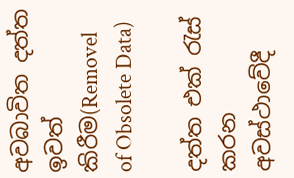අවබාවිත දත්ත ඉවත් කිරීම(Removel of Obsolete Data)

දත්ත එක් රැස් කරන අවස්ථාවේදී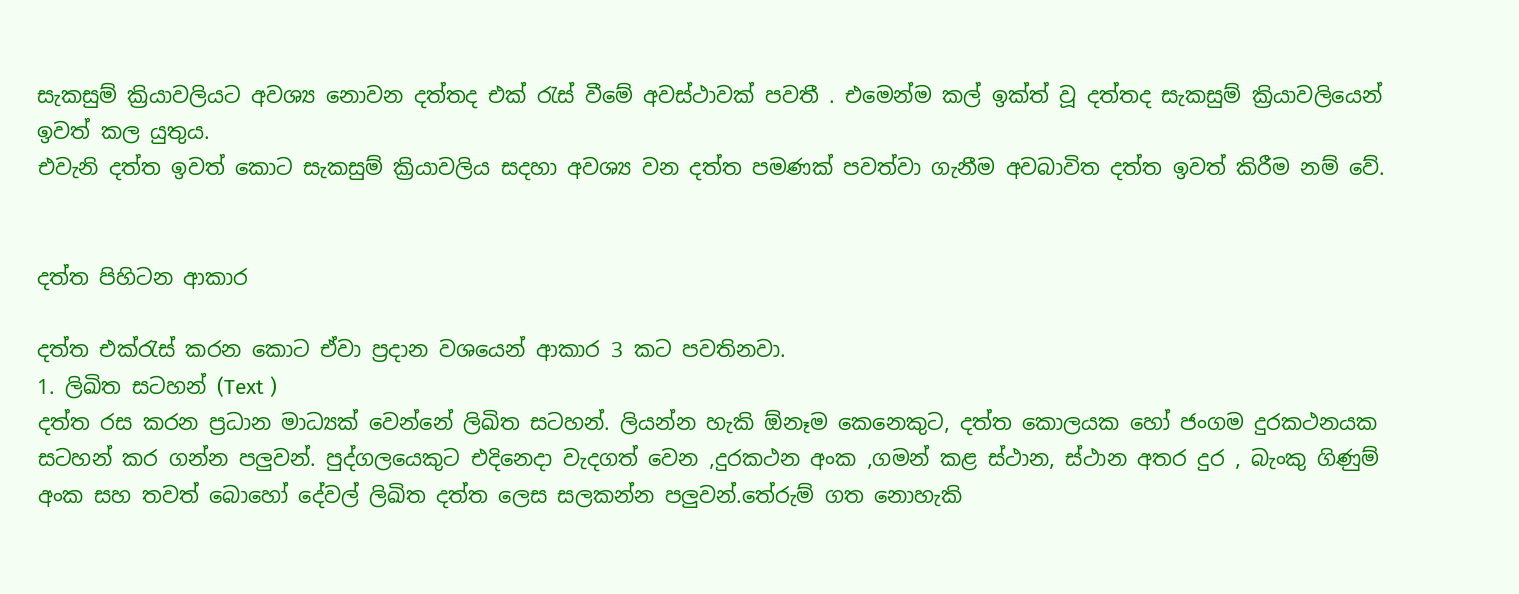සැකසුම් ක්‍රියාවලියට අවශ්‍ය නොවන දත්තද එක් රැස් වීමේ අවස්ථාවක් පවතී . එමෙන්ම කල් ඉක්ත් වූ දත්තද සැකසුම් ක්‍රියාවලියෙන් ඉවත් කල යුතුය.
එවැනි දත්ත ඉවත් කොට සැකසුම් ක්‍රියාවලිය සදහා අවශ්‍ය වන දත්ත පමණක් පවත්වා ගැනීම අවබාවිත දත්ත ඉවත් කිරීම නම් වේ.


දත්ත පිහිටන ආකාර

දත්ත එක්රැස් කරන කොට ඒවා ප්‍රදාන වශයෙන් ආකාර 3 කට පවතිනවා.
1. ලිඛිත සටහන් (Text )
දත්ත රස කරන ප්‍රධාන මාධ්‍යක් වෙන්නේ ලිඛිත සටහන්. ලියන්න හැකි ඕනෑම කෙනෙකුට, දත්ත කොලයක හෝ ජංගම දුරකථනයක සටහන් කර ගන්න පලුවන්. පුද්ගලයෙකුට එදිනෙදා වැදගත් වෙන ,දුරකථන අංක ,ගමන් කළ ස්ථාන, ස්ථාන අතර දුර , බැංකු ගිණුම් අංක සහ තවත් බොහෝ දේවල් ලිඛිත දත්ත ලෙස සලකන්න පලුවන්.තේරුම් ගත නොහැකි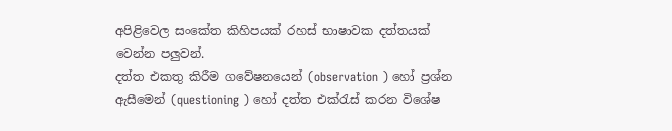අපිළිවෙල සංකේත කිහිපයක් රහස් භාෂාවක දත්තයක් වෙන්න පලුවන්.
දත්ත එකතු කිරීම ගවේෂනයෙන් (observation ) හෝ ප්‍රශ්න ඇසීමෙන් (questioning ) හෝ දත්ත එක්රැස් කරන විශේෂ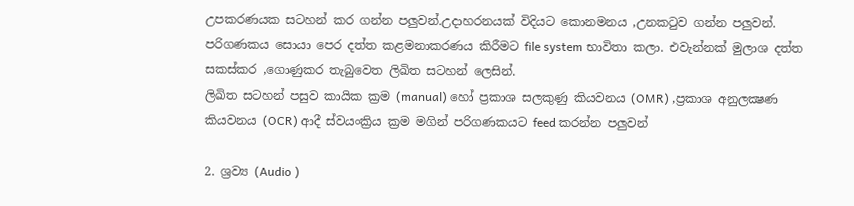උපකරණයක සටහන් කර ගන්න පලුවන්.උදාහරනයක් විදියට කොනමනය ,උනකටුව ගන්න පලුවන්. පරිගණකය සොයා පෙර දත්ත කළමනාකරණය කිරීමට file system භාවිතා කලා. එවැන්නක් මුලාශ දත්ත සකස්කර ,ගොණුකර තැබුවෙත ලිඛිත සටහන් ලෙසින්.
ලිඛිත සටහන් පසුව කායික ක්‍රම (manual) හෝ ප්‍රකාශ සලකුණු කියවනය (OMR) ,ප්‍රකාශ අනුලක්‍ෂණ කියවනය (OCR) ආදී ස්වයංක්‍රිය ක්‍රම මගින් පරිගණකයට feed කරන්න පලුවන්

2. ශ්‍රව්‍ය (Audio )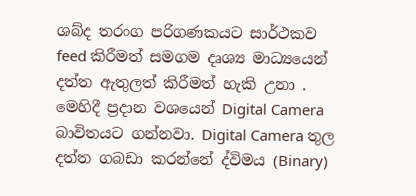ශබ්ද තරංග පරිගණකයට සාර්ථකව feed කිරීමත් සමගම දෘශ්‍ය මාධ්‍යයෙන් දත්ත ඇතුලත් කිරීමත් හැකි උනා . මෙහිදී ප්‍රදාන වශයෙන් Digital Camera බාවිතයට ගන්නවා. Digital Camera තුල දත්ත ගබඩා කරන්නේ ද්විමය (Binary)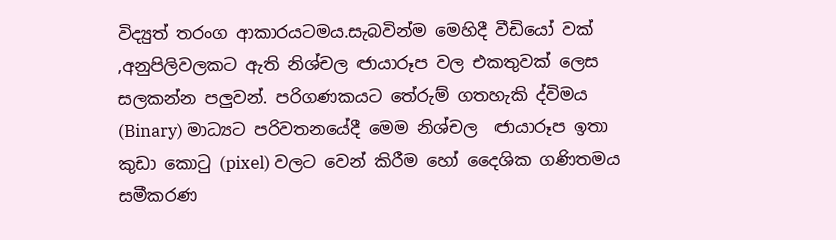විද්‍යුත් තරංග ආකාරයටමය.සැබවින්ම මෙහිදී වීඩියෝ වක් ,අනුපිලිවලකට ඇති නිශ්චල ඦායාරූප වල එකතුවක් ලෙස සලකන්න පලුවන්. පරිගණකයට තේරුම් ගතහැකි ද්විමය (Binary) මාධ්‍යට පරිවතනයේදී මෙම නිශ්චල  ඦායාරූප ඉතා කුඩා කොටු (pixel) වලට වෙන් කිරීම හෝ දෛශික ගණිතමය සමීකරණ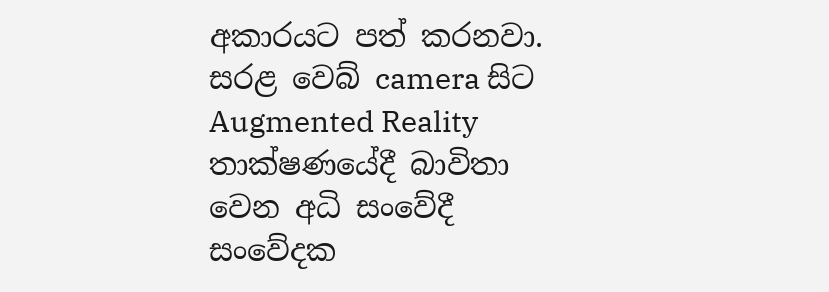අකාරයට පත් කරනවා. සරළ වෙබ් camera සිට Augmented Reality තාක්ෂණයේදී බාවිතා වෙන අධි සංවේදී සංවේදක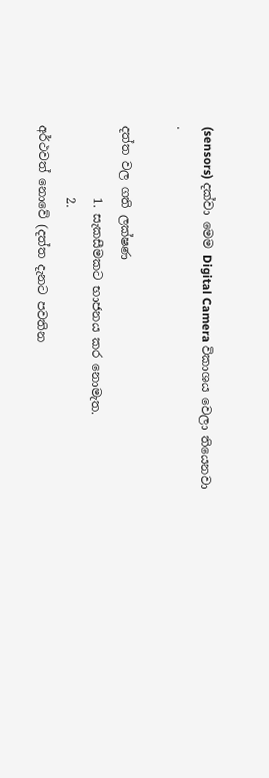(sensors) දක්වා මෙම Digital Camera විකාශය වෙලා තියෙනවා .

දත්ත වල ගති ලක්ෂණ
            1. සැකසීමකට භාජනය කර නොමැත.
            2.
අර්ථවත් නොවේ (දත්ත දැනට පවතින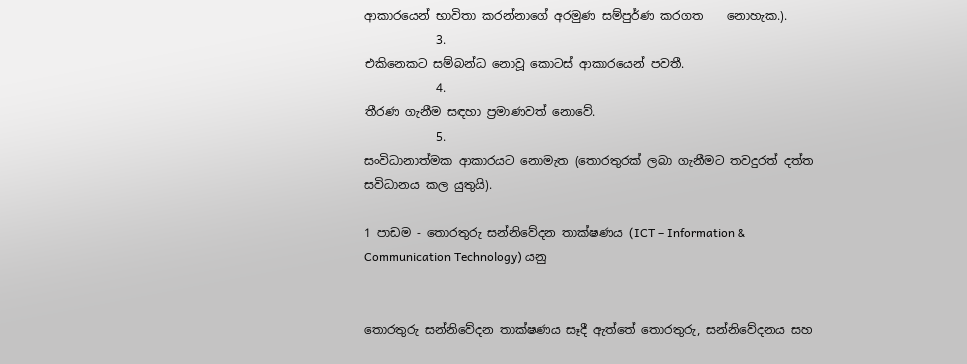ආකාරයෙන් භාවිතා කරන්නාගේ අරමුණ සම්පුර්ණ කරගත    නොහැක.).
            3.
එකිනෙකට සම්බන්ධ නොවූ කොටස් ආකාරයෙන් පවතී.
            4.
තීරණ ගැනීම සඳහා ප්‍රමාණවත් නොවේ.
            5.
සංවිධානාත්මක ආකාරයට නොමැත (තොරතුරක් ලබා ගැනීමට තවදුරත් දත්ත සවිධානය කල යුතුයි).

1 පාඩම - තොරතුරු සන්නිවේදන තාක්ෂණය (ICT – Information & Communication Technology) යනු


තොරතුරු සන්නිවේදන තාක්ෂණය සෑදී ඇත්තේ තොරතුරු, සන්නිවේදනය සහ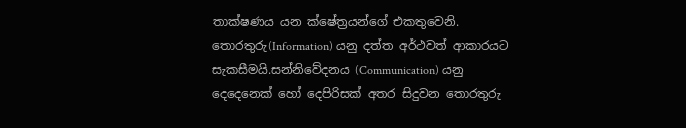තාක්ෂණය යන ක්ෂේත්‍රයන්ගේ එකතුවෙනි.
තොරතුරු(Information) යනු දත්ත අර්ථවත් ආකාරයට සැකසීමයි.සන්නිවේදනය (Communication) යනු දෙදෙනෙක් හෝ දෙපිරිසක් අතර සිදුවන තොරතුරු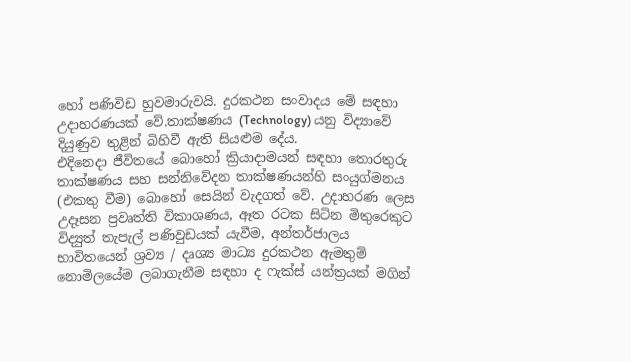හෝ පණිවිඩ හුවමාරුවයි. දුරකථන සංවාදය මේ සඳහා උදාහරණයක් වේ.තාක්ෂණය (Technology) යනු විද්‍යාවේ දියුණුව තුළින් බිහිවී ඇති සියළුම දේය.
එදිනෙදා ජීවිතයේ බොහෝ ක්‍රියාදාමයන් සඳහා තොරතුරු තාක්ෂණය සහ සන්නිවේදන තාක්ෂණයන්හි සංයුග්මනය (එකතු වීම) බොහෝ සෙයින් වැදගත් වේ. උදාහරණ ලෙස උදෑසන ප්‍රවෘත්ති විකාශණය, ඈත රටක සිටින මිතුරෙකුට විද්‍යුත් තැපැල් පණිවුඩයක් යැවීම, අන්තර්ජාලය භාවිතයෙන් ශ්‍රව්‍ය / දෘශ්‍ය මාධ්‍ය දුරකථන ඇමතුම් නොමිලයේම ලබාගැනීම සඳහා ද ෆැක්ස් යන්ත්‍රයක් මගින්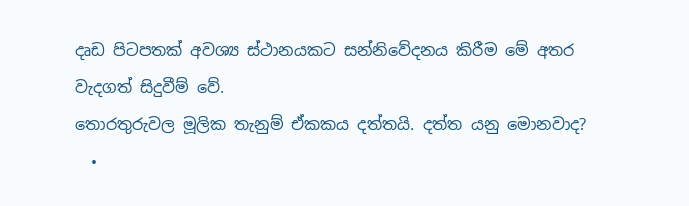දෘඩ පිටපතක් අවශ්‍ය ස්ථානයකට සන්නිවේදනය කිරීම මේ අතර වැදගත් සිදුවීම් වේ.
තොරතුරුවල මූලික තැනුම් ඒකකය දත්තයි. දත්ත යනු මොනවාද?
  •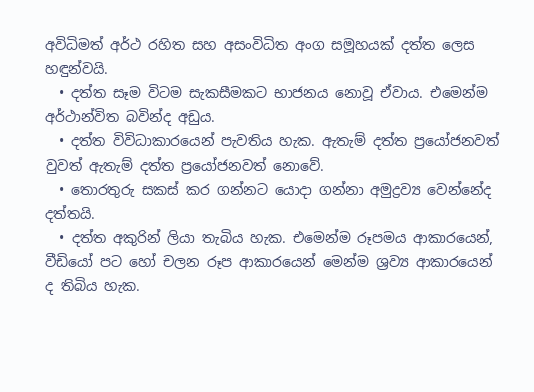අවිධිමත් අර්ථ රහිත සහ අසංවිධිත අංග සමූහයක් දත්ත ලෙස හඳුන්වයි.
  • දත්ත සෑම විටම සැකසීමකට භාජනය නොවූ ඒවාය. එමෙන්ම අර්ථාන්විත බවින්ද අඩුය.
  • දත්ත විවිධාකාරයෙන් පැවතිය හැක. ඇතැම් දත්ත ප්‍රයෝජනවත් වුවත් ඇතැම් දත්ත ප්‍රයෝජනවත් නොවේ.
  • තොරතුරු සකස් කර ගන්නට යොදා ගන්නා අමුද්‍රව්‍ය වෙන්නේද දත්තයි.
  • දත්ත අකුරින් ලියා තැබිය හැක. එමෙන්ම රූපමය ආකාරයෙන්, වීඩියෝ පට හෝ චලන රූප ආකාරයෙන් මෙන්ම ශ්‍රව්‍ය ආකාරයෙන් ද තිබිය හැක.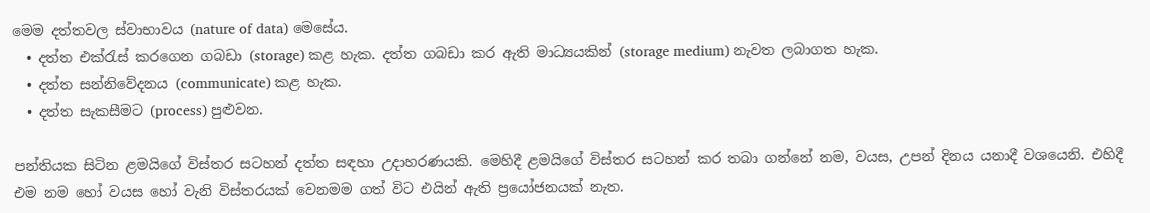මෙම දත්තවල ස්වාභාවය (nature of data) මෙසේය.
  • දත්ත එක්රැස් කරගෙන ගබඩා (storage) කළ හැක. දත්ත ගබඩා කර ඇති මාධ්‍යයකින් (storage medium) නැවත ලබාගත හැක.
  • දත්ත සන්නිවේදනය (communicate) කළ හැක.
  • දත්ත සැකසීමට (process) පුළුවන.

පන්තියක සිටින ළමයිගේ විස්තර සටහන් දත්ත සඳහා උදාහරණයකි. මෙහිදී ළමයිගේ විස්තර සටහන් කර තබා ගන්නේ නම, වයස, උපන් දිනය යනාදී වශයෙනි. එහිදී එම නම හෝ වයස හෝ වැනි විස්තරයක් වෙනමම ගත් විට එයින් ඇති ප්‍රයෝජනයක් නැත.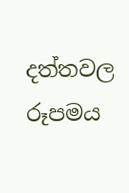දත්තවල රූපමය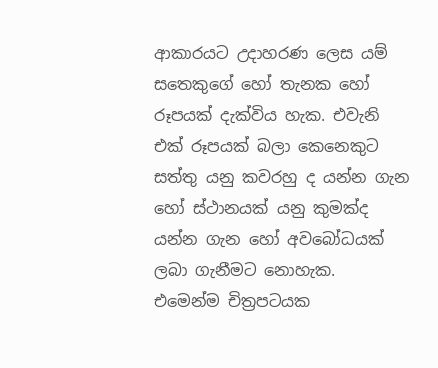ආකාරයට උදාහරණ ලෙස යම් සතෙකුගේ හෝ තැනක හෝ රූපයක් දැක්විය හැක. එවැනි එක් රූපයක් බලා කෙනෙකුට සත්තු යනු කවරහු ද යන්න ගැන හෝ ස්ථානයක් යනු කුමක්ද යන්න ගැන හෝ අවබෝධයක් ලබා ගැනීමට නොහැක.
එමෙන්ම චිත්‍රපටයක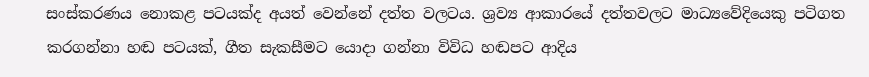සංස්කරණය නොකළ පටයක්ද අයත් වෙන්නේ දත්ත වලටය. ශ්‍රව්‍ය ආකාරයේ දත්තවලට මාධ්‍යවේදියෙකු පටිගත කරගන්නා හඬ පටයක්, ගීත සැකසීමට යොදා ගන්නා විවිධ හඬපට ආදිය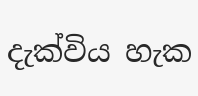දැක්විය හැක